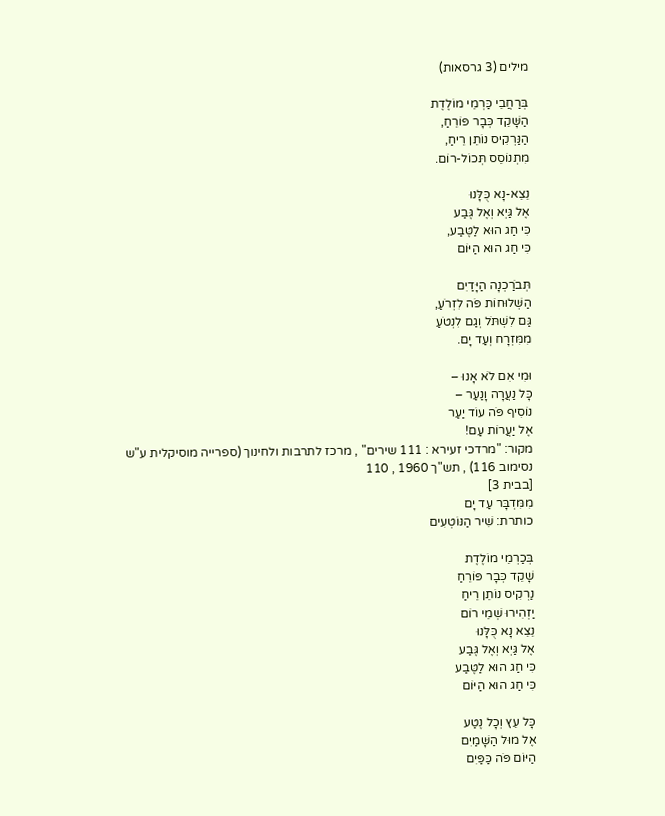מילים (3 גרסאות)

בְּרַחֲבֵי כַּרְמֵי מוֹלֶדֶת
הַשָּׁקֵד כְּבָר פּוֹרֵחַ,
הַנַּרְקִיס נוֹתֵן רֵיחַ,
מִתְנוֹסֵס תְּכוֹל-רוֹם.

נֵצֵא-נָא כֻּלָּנוּ
אֶל גַּיְא וְאֶל גֶּבַע
כִּי חַג הוּא לַטֶּבַע,
כִּי חַג הוּא הַיּוֹם

תְּבֹרַכְנָה הַיָּדַיִם
הַשְּׁלוּחוֹת פֹּה לִזְרֹעַ,
גַּם לִשְׁתֹּל וְגַם לִנְטֹעַ
מִמִּזְרָח וְעַד יָם.

וּמִי אִם לֹא אָנוּ –
כָּל נַעֲרָה וָנַעַר –
נוֹסִיף פֹּה עוֹד יַעַר
אֶל יַעֲרוֹת עַם!
מקור: "מרדכי זעירא : 111 שירים" , מרכז לתרבות ולחינוך (ספרייה מוסיקלית ע"ש נסימוב 116) , תש"ך 1960 , 110
[בבית 3]
מִמִּדְבָּר עַד יָם
כותרת: שִׁיר הַנּוֹטְעִים

בְּכַרְמֵי מוֹלֶדֶת
שָׁקֵד כְּבָר פּוֹרֵחַ
נַרְקִיס נוֹתֵן רֵיחַ
יַזְהִירוּ שְׁמֵי רוֹם
נֵצֵא נָא כֻּלָּנוּ
אֶל גַּיְא וְאֶל גֶּבַע
כִּי חַג הוּא לַטֶּבַע
כִּי חַג הוּא הַיּוֹם

כָּל עֵץ וְכָל נֶטַע
אֶל מוּל הַשָּׁמַיִם
הַיּוֹם פֹּה כַּפַּיִם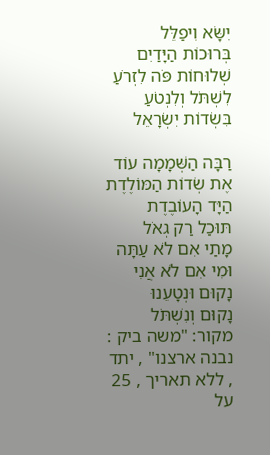יִשָּׂא וִיפַלֵּל
בְּרוּכוֹת הַיָּדַיִם
שְׁלוּחוֹת פֹּה לִזְרֹעַ
לִשְׁתֹּל וְלִנְטֹעַ
בִּשְׂדוֹת יִשְׂרָאֵל

רַבָּה הַשְּׁמָמָה עוֹד
אֶת שְׂדוֹת הַמּוֹלֶדֶת
הַיָּד הָעוֹבֶדֶת
תּוּכַל רַק גְאֹל
מָתַי אִם לֹא עַתָּה
וּמִי אִם לֹא אֲנִי
נָקוּם וּנְטָעֵנוּ
נָקוּם וְנִשְׁתֹּל
מקור: "משה ביק : נבנה ארצנו" , יתד , ללא תאריך , 25
על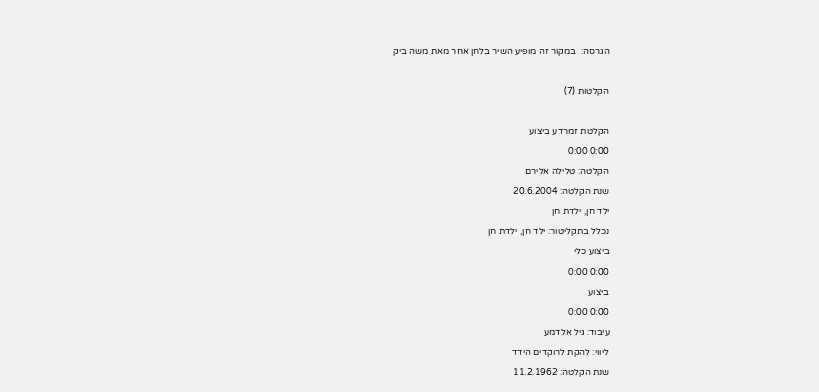הגרסה:  במקור זה מופיע השיר בלחן אחר מאת משה ביק

הקלטות (7)

הקלטת זמרדע ביצוע
0:00 0:00
הקלטה: טלילה אלירם
שנת הקלטה: 20.6.2004
ילד חן, ילדת חן
נכלל בתקליטור: ילד חן, ילדת חן
ביצוע כלי
0:00 0:00
ביצוע
0:00 0:00
עיבוד: גיל אלדמע
ליווי: להקת לרוקדים הידד
שנת הקלטה: 11.2.1962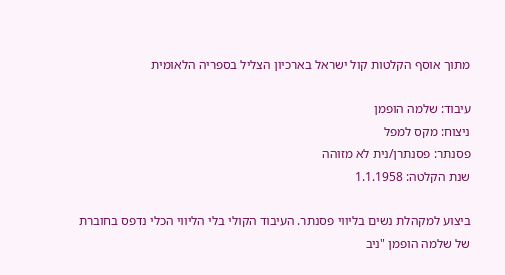מתוך אוסף הקלטות קול ישראל בארכיון הצליל בספריה הלאומית

עיבוד: שלמה הופמן
ניצוח: מקס למפל
פסנתר: פסנתרן/נית לא מזוהה
שנת הקלטה: 1.1.1958

ביצוע למקהלת נשים בליווי פסנתר. העיבוד הקולי בלי הליווי הכלי נדפס בחוברת של שלמה הופמן "ניב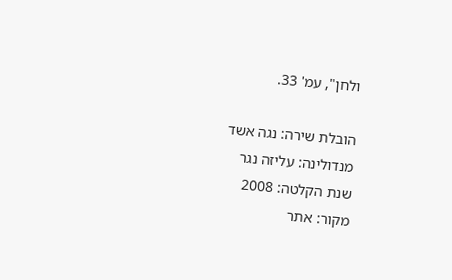ולחן", עמ' 33.

הובלת שירה: נגה אשד
מנדולינה: עליזה נגר
שנת הקלטה: 2008
מקור: אתר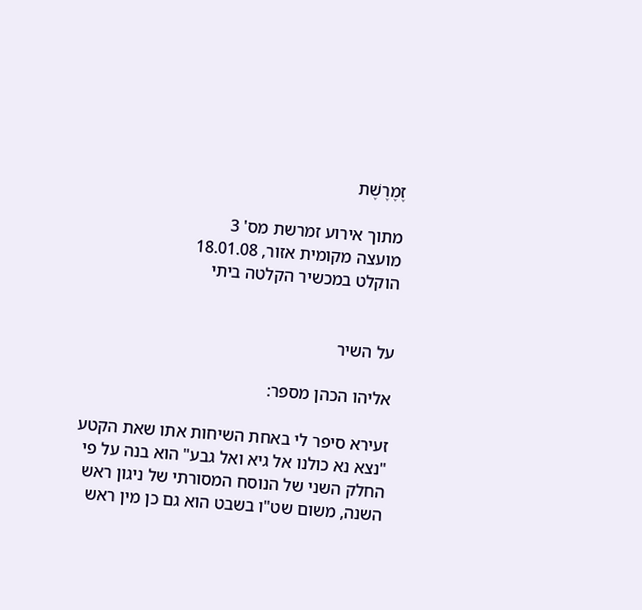זֶמֶרֶשֶׁת

מתוך אירוע זמרשת מס' 3
מועצה מקומית אזור, 18.01.08
הוקלט במכשיר הקלטה ביתי


על השיר

אליהו הכהן מספר:

זעירא סיפר לי באחת השיחות אתו שאת הקטע "נצא נא כולנו אל גיא ואל גבע" הוא בנה על פי החלק השני של הנוסח המסורתי של ניגון ראש השנה, משום שט"ו בשבט הוא גם כן מין ראש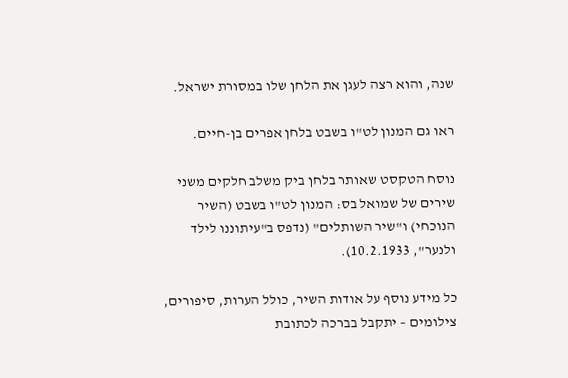שנה, והוא רצה לעגן את הלחן שלו במסורת ישראל.

ראו גם המנון לט"ו בשבט בלחן אפרים בן-חיים.

נוסח הטקסט שאותר בלחן ביק משלב חלקים משני שירים של שמואל בס: המנון לט"ו בשבט (השיר הנוכחי) ו"שיר השותלים" (נדפס ב"עיתוננו לילד ולנער", 10.2.1933).

כל מידע נוסף על אודות השיר, כולל הערות, סיפורים, צילומים – יתקבל בברכה לכתובת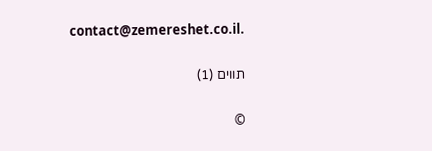contact@zemereshet.co.il.

תווים (1)

©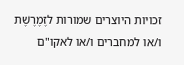זכויות היוצרים שמורות לזֶמֶרֶשֶׁת ו/או למחברים ו/או לאקו"ם